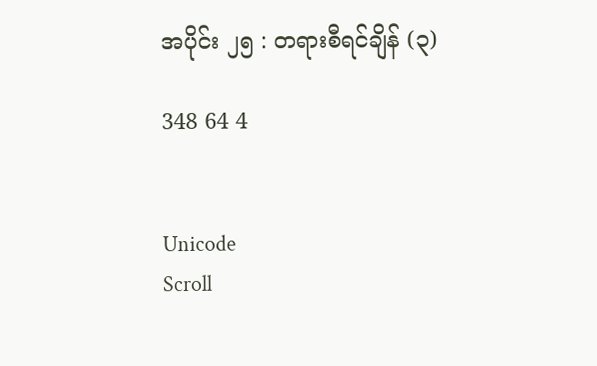အပိုင်း ၂၅ : တရားစီရင်ချိန် (၃)

348 64 4


Unicode
Scroll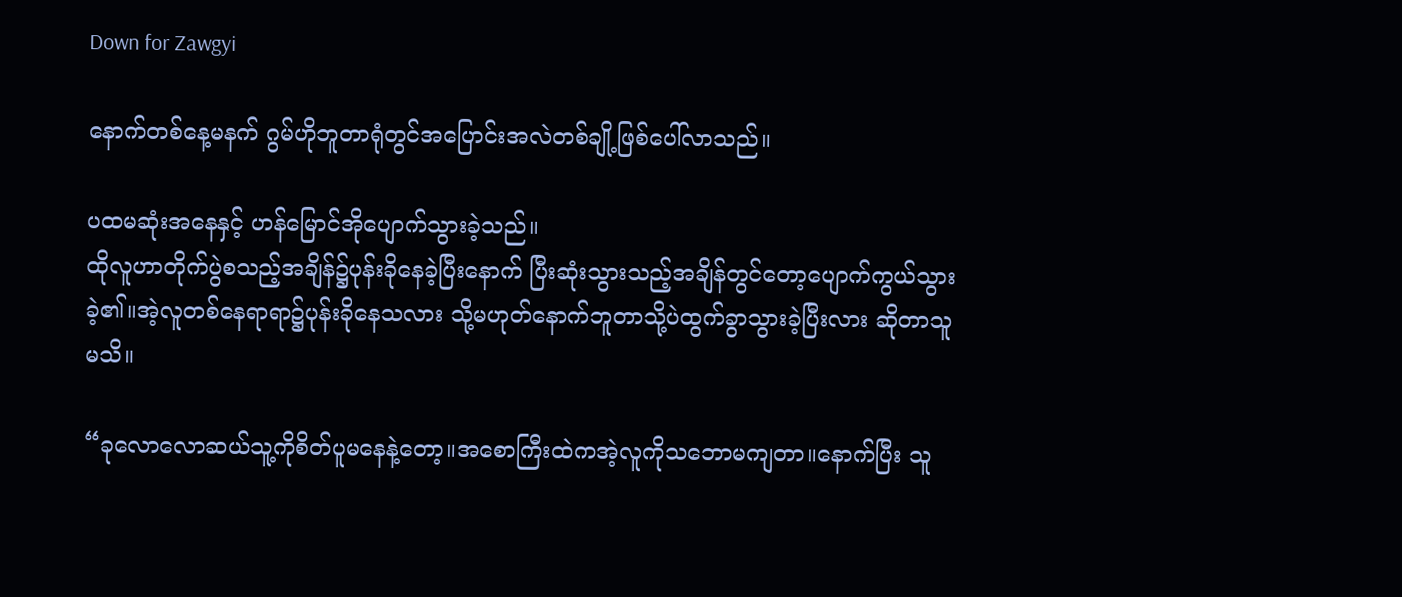Down for Zawgyi

နောက်တစ်နေ့မနက် ဂွမ်ဟိုဘူတာရုံတွင်အပြောင်းအလဲတစ်ချို့ဖြစ်ပေါ်လာသည်။

ပထမဆုံးအနေနှင့် ဟန်မြောင်အိုပျောက်သွားခဲ့သည်။
ထိုလူဟာတိုက်ပွဲစသည့်အချိန်၌ပုန်းခိုနေခဲ့ပြီးနောက် ပြီးဆုံးသွားသည့်အချိန်တွင်တော့ပျောက်ကွယ်သွားခဲ့၏။အဲ့လူတစ်နေရာရာ၌ပုန်းခိုနေသလား သို့မဟုတ်နောက်ဘူတာသို့ပဲထွက်ခွာသွားခဲ့ပြီးလား ဆိုတာသူ မသိ။

“ခုလောလောဆယ်သူ့ကိုစိတ်ပူမနေနဲ့တော့။အစောကြီးထဲကအဲ့လူကိုသဘောမကျတာ။နောက်ပြီး သူ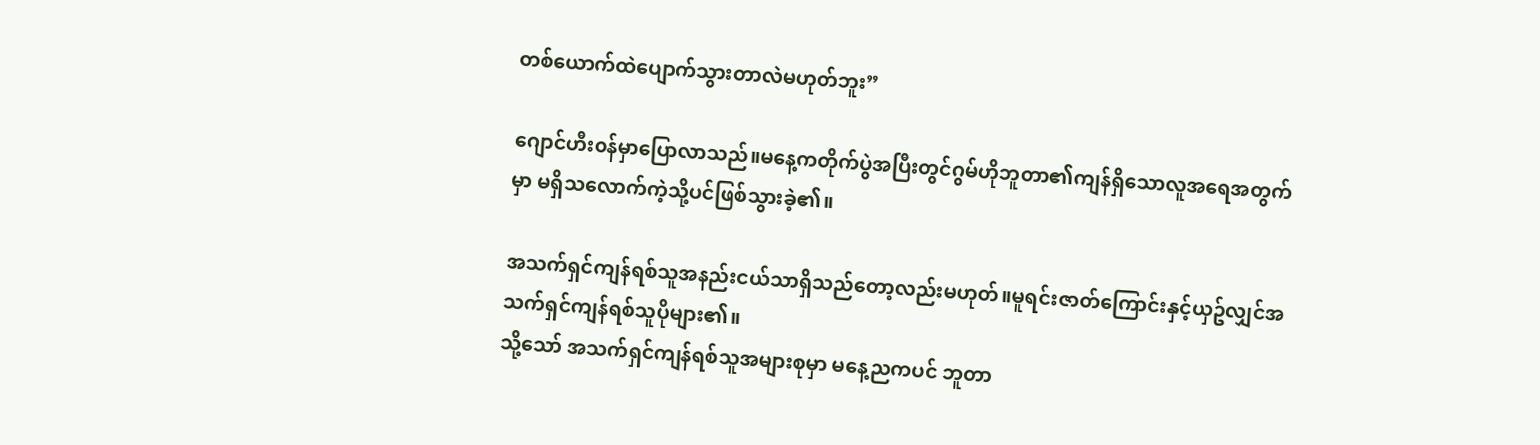တစ်ယောက်ထဲပျောက်သွားတာလဲမဟုတ်ဘူး”

ဂျောင်ဟီး၀န်မှာပြောလာသည်။မနေ့ကတိုက်ပွဲအပြီးတွင်ဂွမ်ဟိုဘူတာ၏ကျန်ရှိသောလူအရေအတွက်မှာ မရှိသလောက်ကဲ့သို့ပင်ဖြစ်သွားခဲ့၏။

အသက်ရှင်ကျန်ရစ်သူအနည်းငယ်သာရှိသည်တော့လည်းမဟုတ်။မူရင်းဇာတ်ကြောင်းနှင့်ယှဥ်လျှင်အသက်ရှင်ကျန်ရစ်သူပိုများ၏။
သို့သော် အသက်ရှင်ကျန်ရစ်သူအများစုမှာ မနေ့ညကပင် ဘူတာ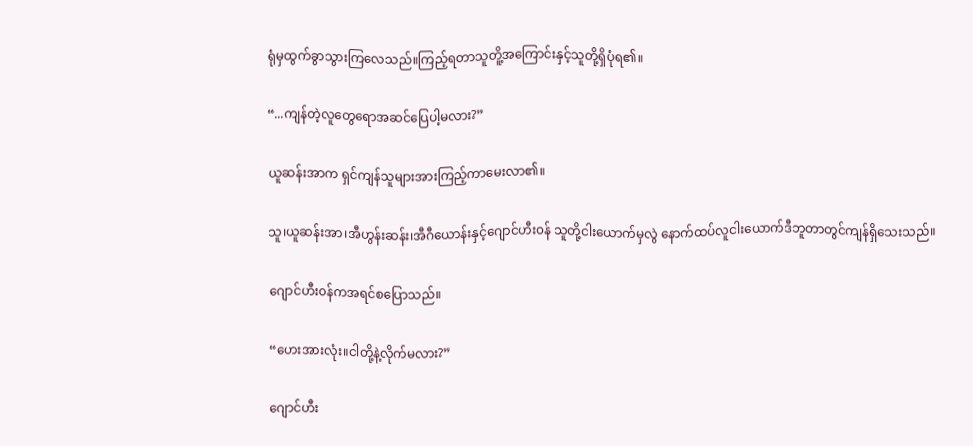ရုံမှထွက်ခွာသွားကြလေသည်။ကြည့်ရတာသူတိူ့အကြောင်းနှင့်သူတို့ရှိပုံရ၏။

“...ကျန်တဲ့လူတွေရောအဆင်ပြေပါ့မလား?”

ယူဆန်းအာက ရှင်ကျန်သူများအားကြည့်ကာမေးလာ၏။

သူ၊ယူဆန်းအာ၊အီဟွန်းဆန်း၊အီဂီယောန်းနှင့်ဂျောင်ဟီး၀န် သူတို့ငါးယောက်မှလွဲ နောက်ထပ်လူငါးယောက်ဒီဘူတာတွင်ကျန်ရှိသေးသည်။

ဂျောင်ဟီး၀န်ကအရင်စပြောသည်။

“ဟေးအားလုံး။ငါတို့နဲ့လိုက်မလား?”

ဂျောင်ဟီး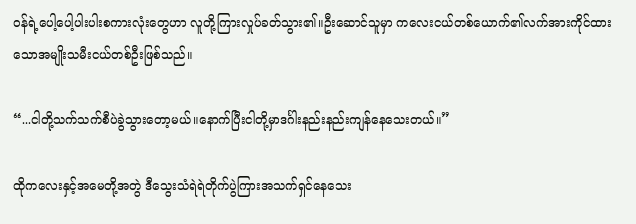၀န်ရဲ့ပေါ့ပေါ့ပါးပါးစကားလုံးတွေဟာ လူတို့ကြားလှုပ်ခတ်သွား၏။ဦးဆောင်သူမှာ ကလေးငယ်တစ်ယောက်၏လက်အားကိုင်ထားသောအမျိုးသမီးငယ်တစ်ဦးဖြစ်သည်။

“...ငါတို့သက်သက်စီပဲခွဲသွားတော့မယ်။နောက်ပြီးငါတို့မှာဒင်္ဂါးနည်းနည်းကျန်နေသေးတယ်။”

ထိုကလေးနှင့်အမေတို့အတွဲ ဒီသွေးသံရဲရဲတိုက်ပွဲကြားအသက်ရှင်နေသေး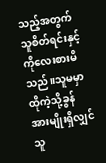သည့်အတွက် သူစိတ်ရင်းနှင့်ကိုလေးစားမိသည်။သူမမှာထိုကဲ့သို့ခွန်အားမျိုးရှိလျှင် သူ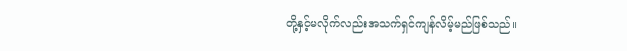တို့နှင့်မလိုက်လည်းအသက်ရှင်ကျန်လိမ့်မည်ဖြစ်သည်။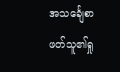အသင်္ချေစာဖတ်သူ၏ရှု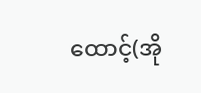ထောင့်(အို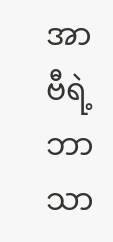အာဗီရဲ့ဘာသာ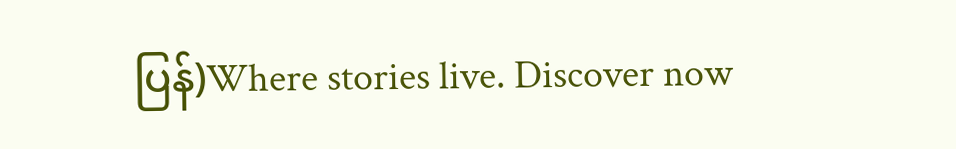ပြန်)Where stories live. Discover now